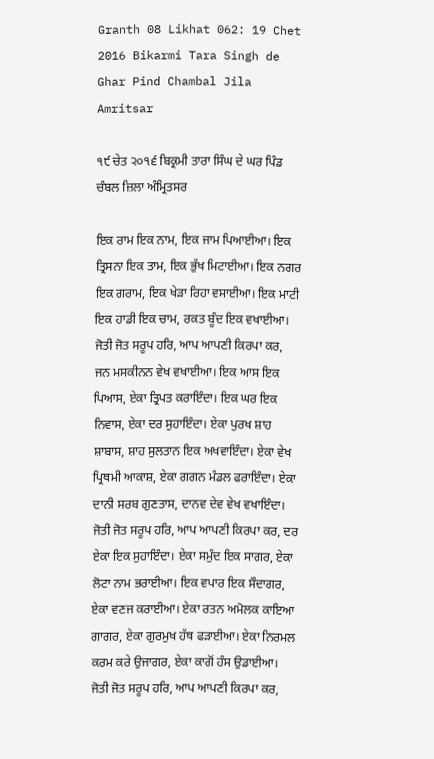Granth 08 Likhat 062: 19 Chet 2016 Bikarmi Tara Singh de Ghar Pind Chambal Jila Amritsar

੧੯ ਚੇਤ ੨੦੧੬ ਬਿਕ੍ਰਮੀ ਤਾਰਾ ਸਿੰਘ ਦੇ ਘਰ ਪਿੰਡ ਚੰਬਲ ਜ਼ਿਲਾ ਅੰਮ੍ਰਿਤਸਰ

ਇਕ ਰਾਮ ਇਕ ਨਾਮ, ਇਕ ਜਾਮ ਪਿਆਈਆ। ਇਕ ਤ੍ਰਿਸਨਾ ਇਕ ਤਾਮ, ਇਕ ਭੁੱਖ ਮਿਟਾਈਆ। ਇਕ ਨਗਰ ਇਕ ਗਰਾਮ, ਇਕ ਖੇੜਾ ਰਿਹਾ ਵਸਾਈਆ। ਇਕ ਮਾਟੀ ਇਕ ਹਾਡੀ ਇਕ ਚਾਮ, ਰਕਤ ਬੂੰਦ ਇਕ ਵਖਾਈਆ। ਜੋਤੀ ਜੋਤ ਸਰੂਪ ਹਰਿ, ਆਪ ਆਪਣੀ ਕਿਰਪਾ ਕਰ, ਜਨ ਮਸਕੀਨਨ ਵੇਖ ਵਖਾਈਆ। ਇਕ ਆਸ ਇਕ ਪਿਆਸ, ਏਕਾ ਤ੍ਰਿਪਤ ਕਰਾਇੰਦਾ। ਇਕ ਘਰ ਇਕ ਨਿਵਾਸ, ਏਕਾ ਦਰ ਸੁਹਾਇੰਦਾ। ਏਕਾ ਪੁਰਖ ਸ਼ਾਹ ਸ਼ਾਬਾਸ, ਸ਼ਾਹ ਸੁਲਤਾਨ ਇਕ ਅਖਵਾਇੰਦਾ। ਏਕਾ ਵੇਖ ਪ੍ਰਿਥਮੀ ਆਕਾਸ਼, ਏਕਾ ਗਗਨ ਮੰਡਲ ਫਰਾਇੰਦਾ। ਏਕਾ ਦਾਨੀ ਸਰਬ ਗੁਣਤਾਸ, ਦਾਨਵ ਦੇਵ ਵੇਖ ਵਖਾਇੰਦਾ। ਜੋਤੀ ਜੋਤ ਸਰੂਪ ਹਰਿ, ਆਪ ਆਪਣੀ ਕਿਰਪਾ ਕਰ, ਦਰ ਏਕਾ ਇਕ ਸੁਹਾਇੰਦਾ। ਏਕਾ ਸਮੁੰਦ ਇਕ ਸਾਗਰ, ਏਕਾ ਲੋਟਾ ਨਾਮ ਭਰਾਈਆ। ਇਕ ਵਪਾਰ ਇਕ ਸੌਦਾਗਰ, ਏਕਾ ਵਣਜ ਕਰਾਈਆ। ਏਕਾ ਰਤਨ ਅਮੋਲਕ ਕਾਇਆ ਗਾਗਰ, ਏਕਾ ਗੁਰਮੁਖ ਹੱਥ ਫੜਾਈਆ। ਏਕਾ ਨਿਰਮਲ ਕਰਮ ਕਰੇ ਉਜਾਗਰ, ਏਕਾ ਕਾਗੋਂ ਹੰਸ ਉਡਾਈਆ। ਜੋਤੀ ਜੋਤ ਸਰੂਪ ਹਰਿ, ਆਪ ਆਪਣੀ ਕਿਰਪਾ ਕਰ,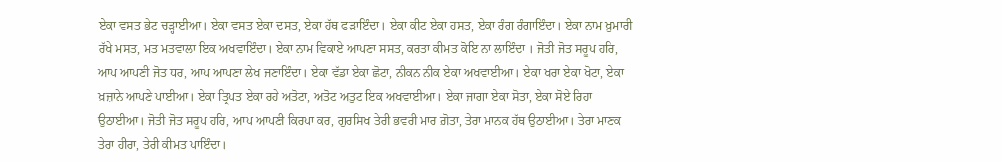ਏਕਾ ਵਸਤ ਭੇਟ ਚੜ੍ਹਾਈਆ। ਏਕਾ ਵਸਤ ਏਕਾ ਦਸਤ, ਏਕਾ ਹੱਥ ਫੜਾਇੰਦਾ। ਏਕਾ ਕੀਟ ਏਕਾ ਹਸਤ, ਏਕਾ ਰੰਗ ਰੰਗਾਇੰਦਾ। ਏਕਾ ਨਾਮ ਖ਼ੁਮਾਰੀ ਰੱਖੇ ਮਸਤ, ਮਤ ਮਤਵਾਲਾ ਇਕ ਅਖਵਾਇੰਦਾ। ਏਕਾ ਨਾਮ ਵਿਕਾਏ ਆਪਣਾ ਸਸਤ, ਕਰਤਾ ਕੀਮਤ ਕੋਇ ਨਾ ਲਾਇੰਦਾ । ਜੋਤੀ ਜੋਤ ਸਰੂਪ ਹਰਿ, ਆਪ ਆਪਣੀ ਜੋਤ ਧਰ, ਆਪ ਆਪਣਾ ਲੇਖ ਜਣਾਇੰਦਾ। ਏਕਾ ਵੱਡਾ ਏਕਾ ਛੋਟਾ, ਨੀਕਨ ਨੀਕ ਏਕਾ ਅਖਵਾਈਆ। ਏਕਾ ਖਰਾ ਏਕਾ ਖੋਟਾ, ਏਕਾ ਖ਼ਜ਼ਾਨੇ ਆਪਣੇ ਪਾਈਆ। ਏਕਾ ਤ੍ਰਿਪਤ ਏਕਾ ਰਹੇ ਅਤੋਟਾ, ਅਤੋਟ ਅਤੁਟ ਇਕ ਅਖਵਾਈਆ। ਏਕਾ ਜਾਗਾ ਏਕਾ ਸੋਤਾ, ਏਕਾ ਸੋਏ ਰਿਹਾ ਉਠਾਈਆ। ਜੋਤੀ ਜੋਤ ਸਰੂਪ ਹਰਿ, ਆਪ ਆਪਣੀ ਕਿਰਪਾ ਕਰ, ਗੁਰਸਿਖ ਤੇਰੀ ਭਵਰੀ ਮਾਰ ਗ਼ੋਤਾ, ਤੇਰਾ ਮਾਨਕ ਹੱਥ ਉਠਾਈਆ। ਤੇਰਾ ਮਾਣਕ ਤੇਰਾ ਹੀਰਾ, ਤੇਰੀ ਕੀਮਤ ਪਾਇੰਦਾ।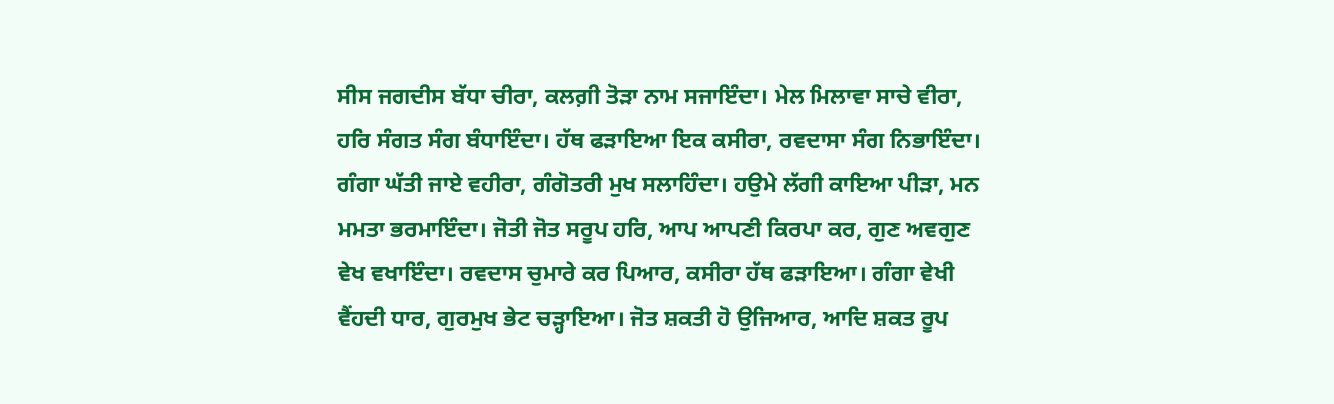ਸੀਸ ਜਗਦੀਸ ਬੱਧਾ ਚੀਰਾ, ਕਲਗ਼ੀ ਤੋੜਾ ਨਾਮ ਸਜਾਇੰਦਾ। ਮੇਲ ਮਿਲਾਵਾ ਸਾਚੇ ਵੀਰਾ, ਹਰਿ ਸੰਗਤ ਸੰਗ ਬੰਧਾਇੰਦਾ। ਹੱਥ ਫੜਾਇਆ ਇਕ ਕਸੀਰਾ, ਰਵਦਾਸਾ ਸੰਗ ਨਿਭਾਇੰਦਾ। ਗੰਗਾ ਘੱਤੀ ਜਾਏ ਵਹੀਰਾ, ਗੰਗੋਤਰੀ ਮੁਖ ਸਲਾਹਿੰਦਾ। ਹਉਮੇ ਲੱਗੀ ਕਾਇਆ ਪੀੜਾ, ਮਨ ਮਮਤਾ ਭਰਮਾਇੰਦਾ। ਜੋਤੀ ਜੋਤ ਸਰੂਪ ਹਰਿ, ਆਪ ਆਪਣੀ ਕਿਰਪਾ ਕਰ, ਗੁਣ ਅਵਗੁਣ ਵੇਖ ਵਖਾਇੰਦਾ। ਰਵਦਾਸ ਚੁਮਾਰੇ ਕਰ ਪਿਆਰ, ਕਸੀਰਾ ਹੱਥ ਫੜਾਇਆ। ਗੰਗਾ ਵੇਖੀ ਵੈਂਹਦੀ ਧਾਰ, ਗੁਰਮੁਖ ਭੇਟ ਚੜ੍ਹਾਇਆ। ਜੋਤ ਸ਼ਕਤੀ ਹੋ ਉਜਿਆਰ, ਆਦਿ ਸ਼ਕਤ ਰੂਪ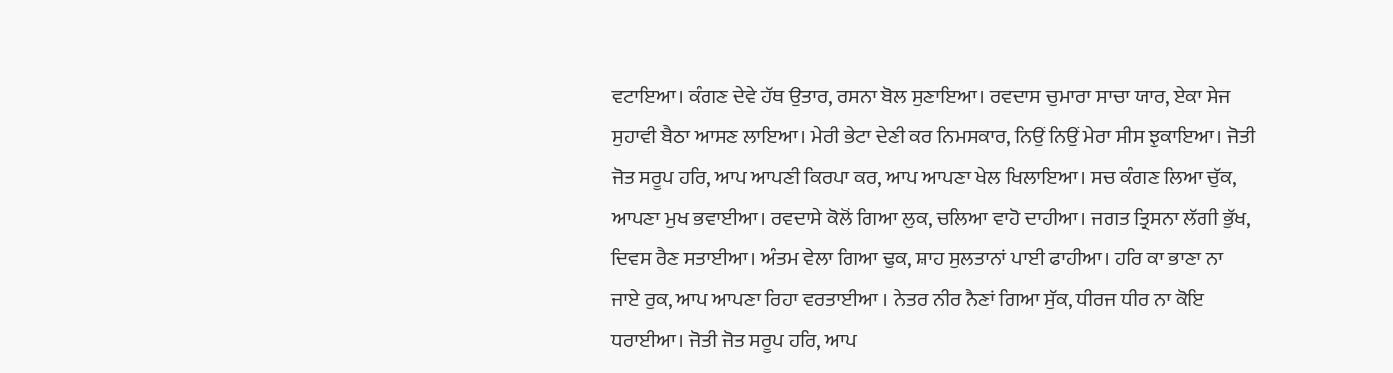ਵਟਾਇਆ। ਕੰਗਣ ਦੇਵੇ ਹੱਥ ਉਤਾਰ, ਰਸਨਾ ਬੋਲ ਸੁਣਾਇਆ। ਰਵਦਾਸ ਚੁਮਾਰਾ ਸਾਚਾ ਯਾਰ, ਏਕਾ ਸੇਜ ਸੁਹਾਵੀ ਬੈਠਾ ਆਸਣ ਲਾਇਆ। ਮੇਰੀ ਭੇਟਾ ਦੇਣੀ ਕਰ ਨਿਮਸਕਾਰ, ਨਿਉਂ ਨਿਉਂ ਮੇਰਾ ਸੀਸ ਝੁਕਾਇਆ। ਜੋਤੀ ਜੋਤ ਸਰੂਪ ਹਰਿ, ਆਪ ਆਪਣੀ ਕਿਰਪਾ ਕਰ, ਆਪ ਆਪਣਾ ਖੇਲ ਖਿਲਾਇਆ। ਸਚ ਕੰਗਣ ਲਿਆ ਚੁੱਕ, ਆਪਣਾ ਮੁਖ ਭਵਾਈਆ। ਰਵਦਾਸੇ ਕੋਲੋਂ ਗਿਆ ਲੁਕ, ਚਲਿਆ ਵਾਹੋ ਦਾਹੀਆ। ਜਗਤ ਤ੍ਰਿਸਨਾ ਲੱਗੀ ਭੁੱਖ, ਦਿਵਸ ਰੈਣ ਸਤਾਈਆ। ਅੰਤਮ ਵੇਲਾ ਗਿਆ ਢੁਕ, ਸ਼ਾਹ ਸੁਲਤਾਨਾਂ ਪਾਈ ਫਾਹੀਆ। ਹਰਿ ਕਾ ਭਾਣਾ ਨਾ ਜਾਏ ਰੁਕ, ਆਪ ਆਪਣਾ ਰਿਹਾ ਵਰਤਾਈਆ । ਨੇਤਰ ਨੀਰ ਨੈਣਾਂ ਗਿਆ ਸੁੱਕ, ਧੀਰਜ ਧੀਰ ਨਾ ਕੋਇ ਧਰਾਈਆ। ਜੋਤੀ ਜੋਤ ਸਰੂਪ ਹਰਿ, ਆਪ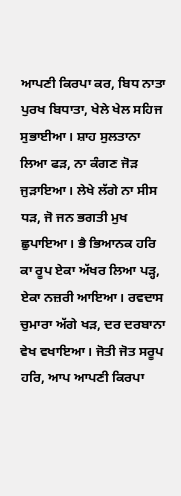ਆਪਣੀ ਕਿਰਪਾ ਕਰ, ਬਿਧ ਨਾਤਾ ਪੁਰਖ ਬਿਧਾਤਾ, ਖੇਲੇ ਖੇਲ ਸਹਿਜ ਸੁਭਾਈਆ। ਸ਼ਾਹ ਸੁਲਤਾਨਾ ਲਿਆ ਫੜ, ਨਾ ਕੰਗਣ ਜੋੜ ਜੁੜਾਇਆ। ਲੇਖੇ ਲੱਗੇ ਨਾ ਸੀਸ ਧੜ, ਜੋ ਜਨ ਭਗਤੀ ਮੁਖ ਛੁਪਾਇਆ। ਭੈ ਭਿਆਨਕ ਹਰਿ ਕਾ ਰੂਪ ਏਕਾ ਅੱਖਰ ਲਿਆ ਪੜ੍ਹ, ਏਕਾ ਨਜ਼ਰੀ ਆਇਆ। ਰਵਦਾਸ ਚੁਮਾਰਾ ਅੱਗੇ ਖੜ, ਦਰ ਦਰਬਾਨਾ ਵੇਖ ਵਖਾਇਆ। ਜੋਤੀ ਜੋਤ ਸਰੂਪ ਹਰਿ, ਆਪ ਆਪਣੀ ਕਿਰਪਾ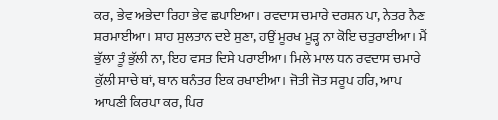ਕਰ, ਭੇਵ ਅਭੇਦਾ ਰਿਹਾ ਭੇਵ ਛਪਾਇਆ। ਰਵਦਾਸ ਚਮਾਰੇ ਦਰਸ਼ਨ ਪਾ, ਨੇਤਰ ਨੈਣ ਸ਼ਰਮਾਈਆ। ਸ਼ਾਹ ਸੁਲਤਾਨ ਦਏ ਸੁਣਾ, ਹਉਂ ਮੂਰਖ ਮੂੜ੍ਹ ਨਾ ਕੋਇ ਚਤੁਰਾਈਆ। ਮੈਂ ਭੁੱਲਾ ਤੂੰ ਭੁੱਲੀ ਨਾ, ਇਹ ਵਸਤ ਦਿਸੇ ਪਰਾਈਆ। ਮਿਲੇ ਮਾਲ ਧਨ ਰਵਦਾਸ ਚਮਾਰੇ ਕੁੱਲੀ ਸਾਚੇ ਥਾਂ, ਥਾਨ ਥਨੰਤਰ ਇਕ ਰਖਾਈਆ। ਜੋਤੀ ਜੋਤ ਸਰੂਪ ਹਰਿ, ਆਪ ਆਪਣੀ ਕਿਰਪਾ ਕਰ, ਪਿਰ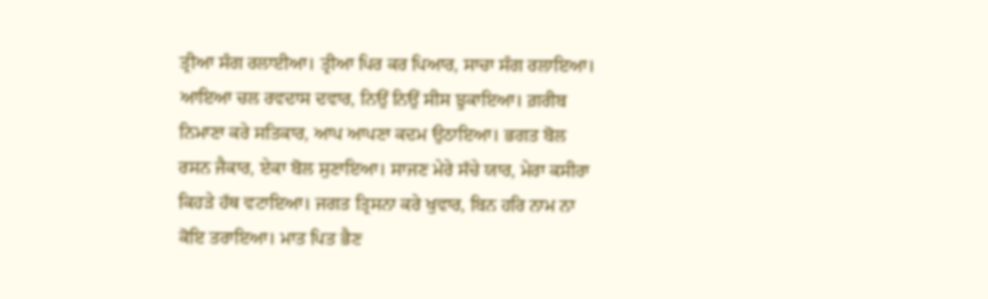ਤ੍ਰੀਆ ਸੰਗ ਰਲਾਈਆ। ਤ੍ਰੀਆ ਪਿਰ ਕਰ ਪਿਆਰ, ਸਾਚਾ ਸੰਗ ਰਲਾਇਆ। ਆਇਆ ਚਲ ਰਵਦਾਸ ਦਵਾਰ, ਨਿਉਂ ਨਿਉਂ ਸੀਸ ਝੁਕਾਇਆ। ਗ਼ਰੀਬ ਨਿਮਾਣਾ ਕਰੇ ਸਤਿਕਾਰ, ਆਪ ਆਪਣਾ ਕਦਮ ਉਠਾਇਆ। ਭਗਤ ਬੋਲ ਰਸਨ ਜੈਕਾਰ, ਏਕਾ ਬੋਲ ਸੁਣਾਇਆ। ਸਾਜਣ ਮੇਰੇ ਸੱਚੇ ਯਾਰ, ਮੇਰਾ ਕਸੀਰਾ ਕਿਹੜੇ ਹੱਥ ਵਟਾਇਆ। ਜਗਤ ਤ੍ਰਿਸਨਾ ਕਰੇ ਖੁਵਾਰ, ਬਿਨ ਹਰਿ ਨਾਮ ਨਾ ਕੋਇ ਤਰਾਇਆ। ਮਾਤ ਪਿਤ ਭੈਣ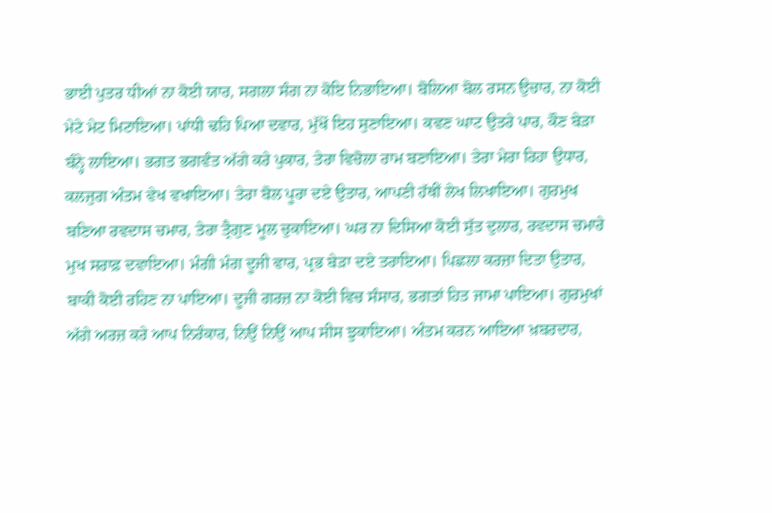ਭਾਈ ਪੁਤਰ ਧੀਆਂ ਨਾ ਕੋਈ ਯਾਰ, ਸਗਲਾ ਸੰਗ ਨਾ ਕੋਇ ਨਿਭਾਇਆ। ਬੋਲਿਆ ਬੋਲ ਰਸਨ ਉਚਾਰ, ਨਾ ਕੋਈ ਮੇਟੇ ਮੇਟ ਮਿਟਾਇਆ। ਪਾਂਧੀ ਢਹਿ ਪਿਆ ਦਵਾਰ, ਮੁੱਖੋਂ ਇਹ ਸੁਣਾਇਆ। ਕਵਣ ਘਾਟ ਉਤਰੇ ਪਾਰ, ਕੌਣ ਬੇੜਾ ਬੰਨ੍ਹੇ ਲਾਇਆ। ਭਗਤ ਭਗਵੰਤ ਅੱਗੇ ਕਰੇ ਪੁਕਾਰ, ਤੇਰਾ ਵਿਚੋਲਾ ਰਾਮ ਬਣਾਇਆ। ਤੇਰਾ ਮੇਰਾ ਰਿਹਾ ਉਧਾਰ, ਕਲਜੁਗ ਅੰਤਮ ਵੇਖ ਵਖਾਇਆ। ਤੇਰਾ ਬੋਲ ਪੂਰਾ ਦਏ ਉਤਾਰ, ਆਪਣੀ ਹੱਥੀਂ ਲੇਖ ਲਿਖਾਇਆ। ਗੁਰਮੁਖ ਬਣਿਆ ਰਵਦਾਸ ਚਮਾਰ, ਤੇਰਾ ਤ੍ਰੈਗੁਣ ਮੂਲ ਚੁਕਾਇਆ। ਘਰ ਨਾ ਦਿਸਿਆ ਕੋਈ ਸੁੱਤ ਦੁਲਾਰ, ਰਵਦਾਸ ਚਮਾਰੇ ਮੁਖ ਸਰਾਫ਼ ਦਵਾਇਆ। ਮੰਗੀ ਮੰਗ ਦੂਜੀ ਵਾਰ, ਪ੍ਰਭ ਬੇੜਾ ਦਏ ਤਰਾਇਆ। ਪਿਛਲਾ ਕਰਜ਼ਾ ਦਿਤਾ ਉਤਾਰ, ਬਾਕੀ ਕੋਈ ਰਹਿਣ ਨਾ ਪਾਇਆ। ਦੂਜੀ ਗਰਜ਼ ਨਾ ਕੋਈ ਵਿਚ ਸੰਸਾਰ, ਭਗਤਾਂ ਹਿਤ ਜਾਮਾ ਪਾਇਆ। ਗੁਰਮੁਖਾਂ ਅੱਗੇ ਅਰਜ਼ ਕਰੇ ਆਪ ਨਿਰੰਕਾਰ, ਨਿਉਂ ਨਿਉਂ ਆਪ ਸੀਸ ਝੁਕਾਇਆ। ਅੰਤਮ ਕਰਨ ਆਇਆ ਖ਼ਬਰਦਾਰ,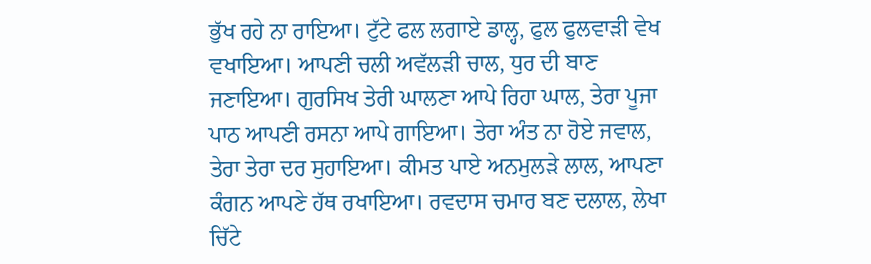ਭੁੱਖ ਰਹੇ ਨਾ ਰਾਇਆ। ਟੁੱਟੇ ਫਲ ਲਗਾਏ ਡਾਲ੍ਹ, ਫੁਲ ਫੁਲਵਾੜੀ ਵੇਖ ਵਖਾਇਆ। ਆਪਣੀ ਚਲੀ ਅਵੱਲੜੀ ਚਾਲ, ਧੁਰ ਦੀ ਬਾਣ ਜਣਾਇਆ। ਗੁਰਸਿਖ ਤੇਰੀ ਘਾਲਣਾ ਆਪੇ ਰਿਹਾ ਘਾਲ, ਤੇਰਾ ਪੂਜਾ ਪਾਠ ਆਪਣੀ ਰਸਨਾ ਆਪੇ ਗਾਇਆ। ਤੇਰਾ ਅੰਤ ਨਾ ਹੋਏ ਜਵਾਲ, ਤੇਰਾ ਤੇਰਾ ਦਰ ਸੁਹਾਇਆ। ਕੀਮਤ ਪਾਏ ਅਨਮੁਲੜੇ ਲਾਲ, ਆਪਣਾ ਕੰਗਨ ਆਪਣੇ ਹੱਥ ਰਖਾਇਆ। ਰਵਦਾਸ ਚਮਾਰ ਬਣ ਦਲਾਲ, ਲੇਖਾ ਚਿੱਟੇ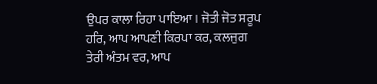ਉਪਰ ਕਾਲਾ ਰਿਹਾ ਪਾਇਆ। ਜੋਤੀ ਜੋਤ ਸਰੂਪ ਹਰਿ, ਆਪ ਆਪਣੀ ਕਿਰਪਾ ਕਰ, ਕਲਜੁਗ ਤੇਰੀ ਅੰਤਮ ਵਰ, ਆਪ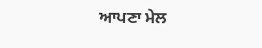ਆਪਣਾ ਮੇਲ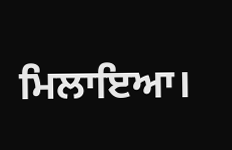ਮਿਲਾਇਆ।